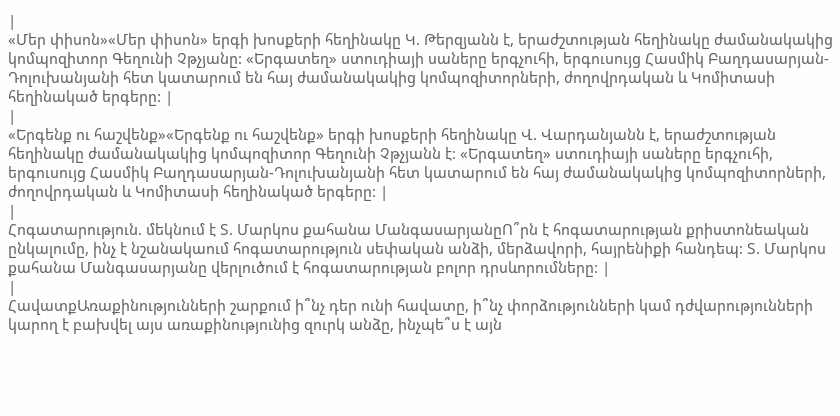|
«Մեր փիսոն»«Մեր փիսոն» երգի խոսքերի հեղինակը Կ. Թերզյանն է, երաժշտության հեղինակը ժամանակակից կոմպոզիտոր Գեղունի Չթչյանը: «Երգատեղ» ստուդիայի սաները երգչուհի, երգուսույց Հասմիկ Բաղդասարյան-Դոլուխանյանի հետ կատարում են հայ ժամանակակից կոմպոզիտորների, ժողովրդական և Կոմիտասի հեղինակած երգերը: |
|
«Երգենք ու հաշվենք»«Երգենք ու հաշվենք» երգի խոսքերի հեղինակը Վ. Վարդանյանն է, երաժշտության հեղինակը ժամանակակից կոմպոզիտոր Գեղունի Չթչյանն է: «Երգատեղ» ստուդիայի սաները երգչուհի, երգուսույց Հասմիկ Բաղդասարյան-Դոլուխանյանի հետ կատարում են հայ ժամանակակից կոմպոզիտորների, ժողովրդական և Կոմիտասի հեղինակած երգերը: |
|
Հոգատարություն. մեկնում է Տ. Մարկոս քահանա ՄանգասարյանըՈ՞րն է հոգատարության քրիստոնեական ընկալումը, ինչ է նշանակաում հոգատարություն սեփական անձի, մերձավորի, հայրենիքի հանդեպ: Տ. Մարկոս քահանա Մանգասարյանը վերլուծում է հոգատարության բոլոր դրսևորումները: |
|
ՀավատքԱռաքինությունների շարքում ի՞նչ դեր ունի հավատը, ի՞նչ փորձությունների կամ դժվարությունների կարող է բախվել այս առաքինությունից զուրկ անձը, ինչպե՞ս է այն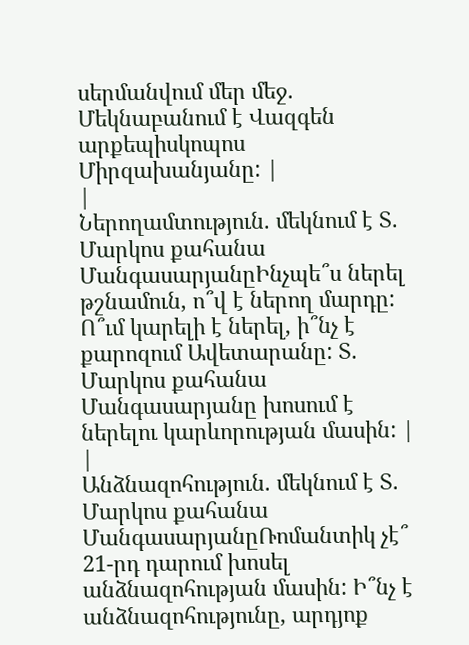սերմանվում մեր մեջ. Մեկնաբանում է Վազգեն արքեպիսկոպոս Միրզախանյանը: |
|
Ներողամտություն. մեկնում է Տ. Մարկոս քահանա ՄանգասարյանըԻնչպե՞ս ներել թշնամուն, ո՞վ է ներող մարդը: Ո՞ւմ կարելի է ներել, ի՞նչ է քարոզում Ավետարանը: Տ. Մարկոս քահանա Մանգասարյանը խոսում է ներելու կարևորության մասին: |
|
Անձնազոհություն. մեկնում է Տ. Մարկոս քահանա ՄանգասարյանըՌոմանտիկ չէ՞ 21-րդ դարում խոսել անձնազոհության մասին: Ի՞նչ է անձնազոհությունը, արդյոք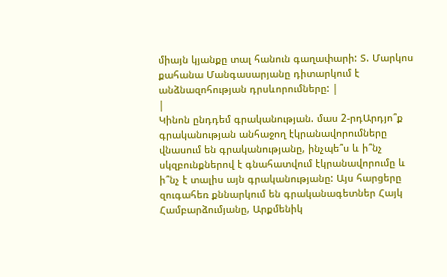միայն կյանքը տալ հանուն գաղափարի: Տ. Մարկոս քահանա Մանգասարյանը դիտարկում է անձնազոհության դրսևորումները: |
|
Կինոն ընդդեմ գրականության. մաս 2-րդԱրդյո՞ք գրականության անհաջող էկրանավորումները վնասում են գրականությանը, ինչպե՞ս և ի՞նչ սկզբունքներով է գնահատվում էկրանավորումը և ի՞նչ է տալիս այն գրականությանը: Այս հարցերը զուգահեռ քննարկում են գրականագետներ Հայկ Համբարձումյանը, Արքմենիկ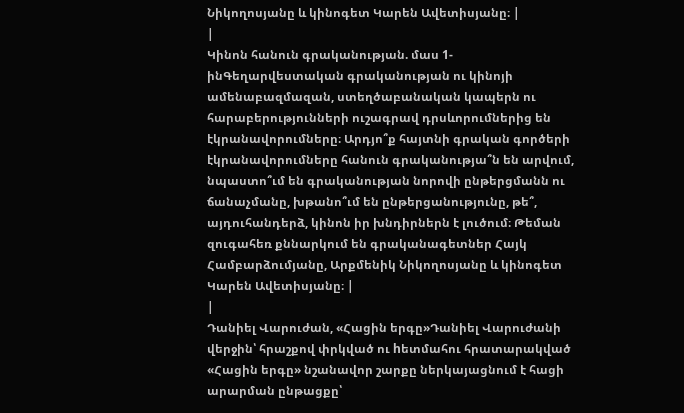Նիկողոսյանը և կինոգետ Կարեն Ավետիսյանը։ |
|
Կինոն հանուն գրականության. մաս 1-ինԳեղարվեստական գրականության ու կինոյի ամենաբազմազան, ստեղծաբանական կապերն ու հարաբերությունների ուշագրավ դրսևորումներից են էկրանավորումները։ Արդյո՞ք հայտնի գրական գործերի էկրանավորումները հանուն գրականությա՞ն են արվում, նպաստո՞ւմ են գրականության նորովի ընթերցմանն ու ճանաչմանը, խթանո՞ւմ են ընթերցանությունը, թե՞, այդուհանդերձ, կինոն իր խնդիրներն է լուծում։ Թեման զուգահեռ քննարկում են գրականագետներ Հայկ Համբարձումյանը, Արքմենիկ Նիկողոսյանը և կինոգետ Կարեն Ավետիսյանը։ |
|
Դանիել Վարուժան, «Հացին երգը»Դանիել Վարուժանի վերջին՝ հրաշքով փրկված ու hետմահու հրատարակված «Հացին երգը» նշանավոր շարքը ներկայացնում է հացի արարման ընթացքը՝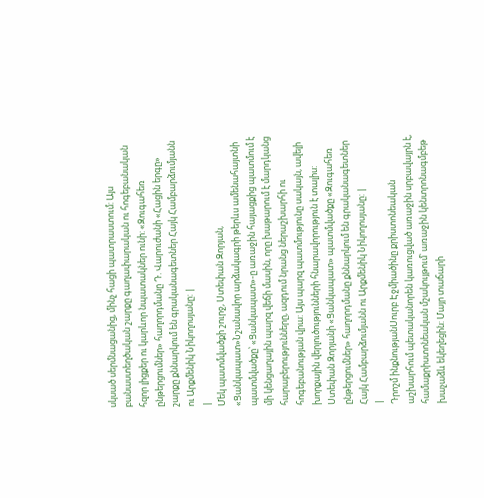սկսած սերմնացանից, մինչ հացի պատրաստում: Այս բանաստեղծական շարքը գաղափարական ու հոգեբանական հզոր լիցքեր ու կարևոր նպատակներ ունի: «Զուգահեռ ընթերցումներ» հաղորդմանը Դ. Վարուժանի «Հացին երգը» շարքը քննարկում են գրականագետներ Հայկ Համբարձումյանն ու Արքմենիկ Նիկողոսյանը: |
|
Մեկ պատմվածքի շուրջ, Ստեփան Զորյան, «Ցանկապատ»Նշանավոր արձակագրի թերևս ամենահայտնի պատմվածքը՝ «Ցանկապատ»-ը առաջին հայացքից պատմում է մի կենցաղային պարզ վեճի մասին, որը խաթարում է մարդկանց հարաբերությունները, ազդում նրանց ներաշխարհի ու հոգեբանության վրա: Այս պարզ պատմությունը սակայն, ավելի խորքային վերլուծությունների հնարավորություն է տալիս: Ստեփան Զորյանի «Ցանկապատ» պատմվածքը «Զուգահեռ ընթերցումներ» հաղորդմանը քննարկում են գրականագետներ Հայկ Համբարձումյանն ու Արքմենիկ Նիկողոսյանը: |
|
Դրոշմ ինքնությանՍուրբ Էջմիածինը քրիստոնեական աշխարհում պետականորեն կառուցված առաջին սրբավայրն է, համաքրիստոնեական մշակույթում՝ առաջին կենտրոնագմբեթ խաչաձև եկեղեցին: Մայր տաճարի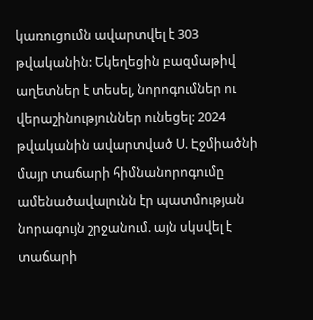կառուցումն ավարտվել է 303 թվականին: Եկեղեցին բազմաթիվ աղետներ է տեսել, նորոգումներ ու վերաշինություններ ունեցել: 2024 թվականին ավարտված Ս. Էջմիածնի մայր տաճարի հիմնանորոգումը ամենածավալունն էր պատմության նորագույն շրջանում. այն սկսվել է տաճարի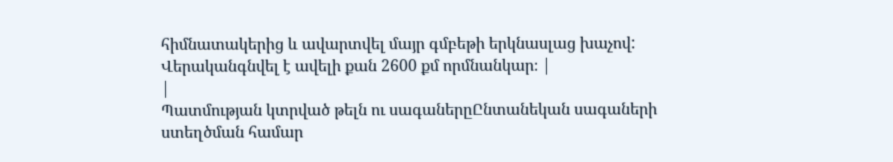հիմնատակերից և ավարտվել մայր գմբեթի երկնասլաց խաչով: Վերականգնվել է ավելի քան 2600 քմ որմնանկար։ |
|
Պատմության կտրված թելն ու սագաներըԸնտանեկան սագաների ստեղծման համար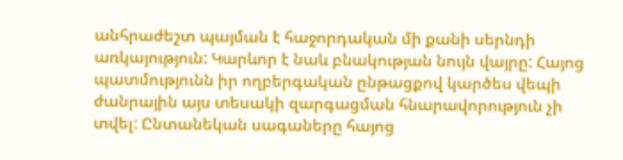անհրաժեշտ պայման է հաջորդական մի քանի սերնդի առկայություն: Կարևոր է նաև բնակության նույն վայրը: Հայոց պատմությունն իր ողբերգական ընթացքով կարծես վեպի ժանրային այս տեսակի զարգացման հնարավորություն չի տվել: Ընտանեկան սագաները հայոց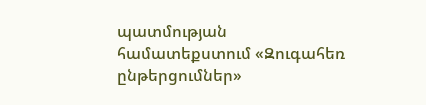պատմության համատեքստում «Զուգահեռ ընթերցումներ»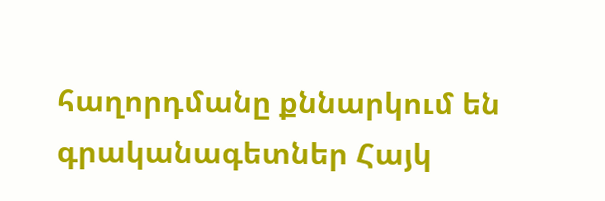հաղորդմանը քննարկում են գրականագետներ Հայկ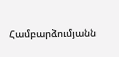Համբարձումյանն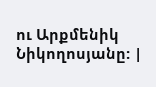ու Արքմենիկ Նիկողոսյանը: |